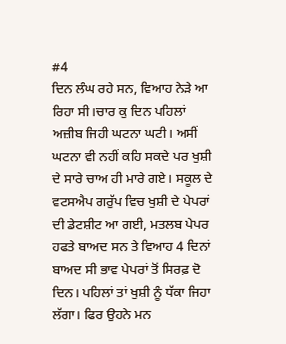#4
ਦਿਨ ਲੰਘ ਰਹੇ ਸਨ, ਵਿਆਹ ਨੇੜੇ ਆ ਰਿਹਾ ਸੀ।ਚਾਰ ਕੁ ਦਿਨ ਪਹਿਲਾਂ ਅਜ਼ੀਬ ਜਿਹੀ ਘਟਨਾ ਘਟੀ। ਅਸੀਂ ਘਟਨਾ ਵੀ ਨਹੀਂ ਕਹਿ ਸਕਦੇ ਪਰ ਖੁਸ਼ੀ ਦੇ ਸਾਰੇ ਚਾਅ ਹੀ ਮਾਰੇ ਗਏ। ਸਕੂਲ ਦੇ ਵਟਸਐਪ ਗਰੁੱਪ ਵਿਚ ਖੁਸ਼ੀ ਦੇ ਪੇਪਰਾਂ ਦੀ ਡੇਟਸ਼ੀਟ ਆ ਗਈ, ਮਤਲਬ ਪੇਪਰ ਹਫਤੇ ਬਾਅਦ ਸਨ ਤੇ ਵਿਆਹ 4 ਦਿਨਾਂ ਬਾਅਦ ਸੀ ਭਾਵ ਪੇਪਰਾਂ ਤੋਂ ਸਿਰਫ਼ ਦੋ ਦਿਨ। ਪਹਿਲਾਂ ਤਾਂ ਖੁਸ਼ੀ ਨੂੰ ਧੱਕਾ ਜਿਹਾ ਲੱਗਾ। ਫਿਰ ਉਹਨੇ ਮਨ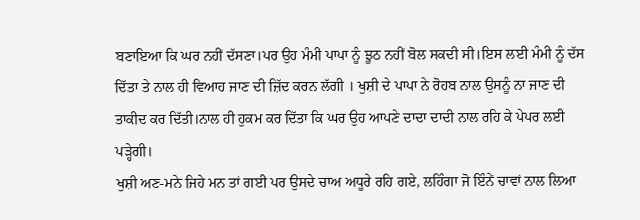ਬਣਾਇਆ ਕਿ ਘਰ ਨਹੀਂ ਦੱਸਣਾ।ਪਰ ਉਹ ਮੰਮੀ ਪਾਪਾ ਨੂੰ ਝੂਠ ਨਹੀਂ ਬੋਲ ਸਕਦੀ ਸੀ।ਇਸ ਲਈ ਮੰਮੀ ਨੂੰ ਦੱਸ ਦਿੱਤਾ ਤੇ ਨਾਲ ਹੀ ਵਿਆਹ ਜਾਣ ਦੀ ਜ਼ਿੱਦ ਕਰਨ ਲੱਗੀ । ਖੁਸ਼ੀ ਦੇ ਪਾਪਾ ਨੇ ਰੋਹਬ ਨਾਲ ਉਸਨੂੰ ਨਾ ਜਾਣ ਦੀ ਤਾਕੀਦ ਕਰ ਦਿੱਤੀ।ਨਾਲ ਹੀ ਹੁਕਮ ਕਰ ਦਿੱਤਾ ਕਿ ਘਰ ਉਹ ਆਪਣੇ ਦਾਦਾ ਦਾਦੀ ਨਾਲ ਰਹਿ ਕੇ ਪੇਪਰ ਲਈ ਪੜ੍ਹੇਗੀ।
ਖੁਸ਼ੀ ਅਣ-ਮਨੇ ਜਿਹੇ ਮਨ ਤਾਂ ਗਈ ਪਰ ਉਸਦੇ ਚਾਅ ਅਧੂਰੇ ਰਹਿ ਗਏ, ਲਹਿੰਗਾ ਜੋ ਇੰਨੇਂ ਚਾਵਾਂ ਨਾਲ ਲਿਆ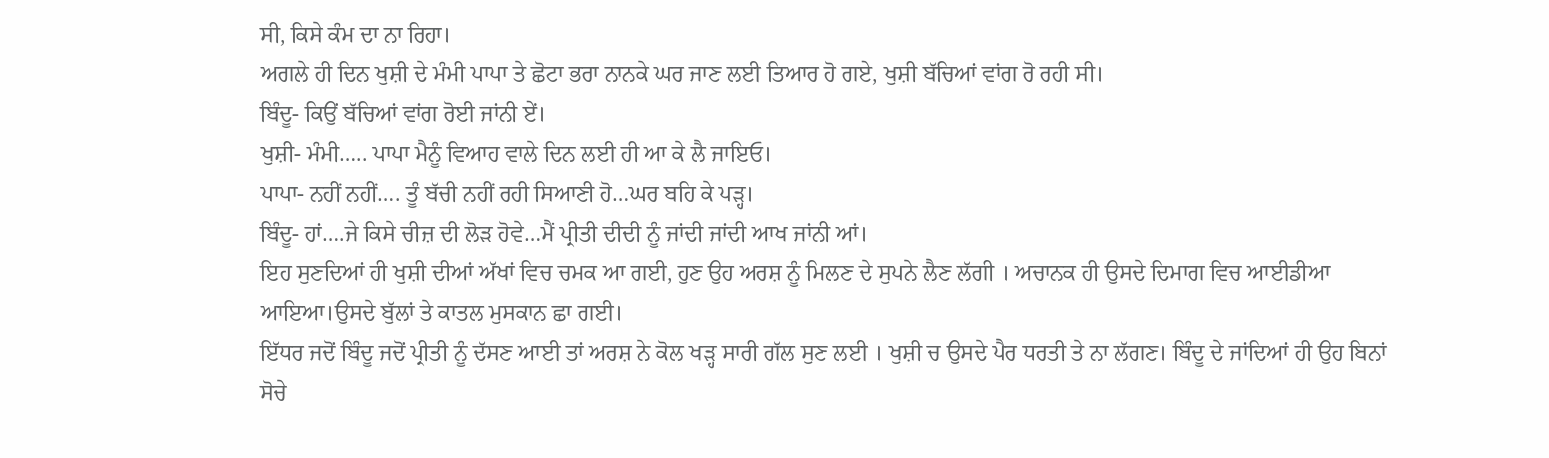ਸੀ, ਕਿਸੇ ਕੰਮ ਦਾ ਨਾ ਰਿਹਾ।
ਅਗਲੇ ਹੀ ਦਿਨ ਖੁਸ਼ੀ ਦੇ ਮੰਮੀ ਪਾਪਾ ਤੇ ਛੋਟਾ ਭਰਾ ਨਾਨਕੇ ਘਰ ਜਾਣ ਲਈ ਤਿਆਰ ਹੋ ਗਏ, ਖੁਸ਼ੀ ਬੱਚਿਆਂ ਵਾਂਗ ਰੋ ਰਹੀ ਸੀ।
ਬਿੰਦੂ- ਕਿਉਂ ਬੱਚਿਆਂ ਵਾਂਗ ਰੋਈ ਜਾਂਨੀ ਏਂ।
ਖੁਸ਼ੀ- ਮੰਮੀ….. ਪਾਪਾ ਮੈਨੂੰ ਵਿਆਹ ਵਾਲੇ ਦਿਨ ਲਈ ਹੀ ਆ ਕੇ ਲੈ ਜਾਇਓ।
ਪਾਪਾ- ਨਹੀਂ ਨਹੀਂ…. ਤੂੰ ਬੱਚੀ ਨਹੀਂ ਰਹੀ ਸਿਆਣੀ ਹੋ…ਘਰ ਬਹਿ ਕੇ ਪੜ੍ਹ।
ਬਿੰਦੂ- ਹਾਂ….ਜੇ ਕਿਸੇ ਚੀਜ਼ ਦੀ ਲੋੜ ਹੋਵੇ…ਮੈਂ ਪ੍ਰੀਤੀ ਦੀਦੀ ਨੂੰ ਜਾਂਦੀ ਜਾਂਦੀ ਆਖ ਜਾਂਨੀ ਆਂ।
ਇਹ ਸੁਣਦਿਆਂ ਹੀ ਖੁਸ਼ੀ ਦੀਆਂ ਅੱਖਾਂ ਵਿਚ ਚਮਕ ਆ ਗਈ, ਹੁਣ ਉਹ ਅਰਸ਼ ਨੂੰ ਮਿਲਣ ਦੇ ਸੁਪਨੇ ਲੈਣ ਲੱਗੀ । ਅਚਾਨਕ ਹੀ ਉਸਦੇ ਦਿਮਾਗ ਵਿਚ ਆਈਡੀਆ ਆਇਆ।ਉਸਦੇ ਬੁੱਲਾਂ ਤੇ ਕਾਤਲ ਮੁਸਕਾਨ ਛਾ ਗਈ।
ਇੱਧਰ ਜਦੋਂ ਬਿੰਦੂ ਜਦੋਂ ਪ੍ਰੀਤੀ ਨੂੰ ਦੱਸਣ ਆਈ ਤਾਂ ਅਰਸ਼ ਨੇ ਕੋਲ ਖੜ੍ਹ ਸਾਰੀ ਗੱਲ ਸੁਣ ਲਈ । ਖੁਸ਼ੀ ਚ ਉਸਦੇ ਪੈਰ ਧਰਤੀ ਤੇ ਨਾ ਲੱਗਣ। ਬਿੰਦੂ ਦੇ ਜਾਂਦਿਆਂ ਹੀ ਉਹ ਬਿਨਾਂ ਸੋਚੇ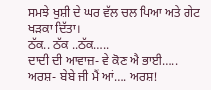ਸਮਝੇ ਖੁਸ਼ੀ ਦੇ ਘਰ ਵੱਲ ਚਲ ਪਿਆ ਅਤੇ ਗੇਟ ਖੜਕਾ ਦਿੱਤਾ।
ਠੱਕ.. ਠੱਕ ..ਠੱਕ…..
ਦਾਦੀ ਦੀ ਆਵਾਜ਼- ਵੇ ਕੋਣ ਐ ਭਾਈ…..
ਅਰਸ਼- ਬੇਬੇ ਜੀ ਮੈਂ ਆਂ…. ਅਰਸ਼!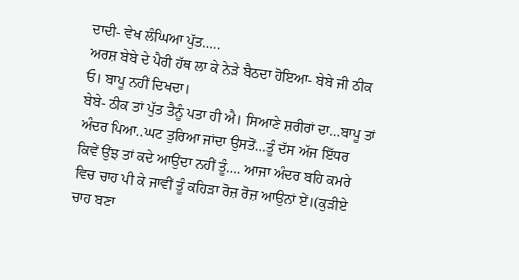ਦਾਦੀ- ਵੇਖ ਲੰਘਿਆ ਪੁੱਤ…..
ਅਰਸ਼ ਬੇਬੇ ਦੇ ਪੈਰੀ ਹੱਥ ਲਾ ਕੇ ਨੇੜੇ ਬੈਠਦਾ ਹੋਇਆ- ਬੇਬੇ ਜੀ ਠੀਕ ਓ। ਬਾਪੂ ਨਹੀਂ ਦਿਖਦਾ।
ਬੇਬੇ- ਠੀਕ ਤਾਂ ਪੁੱਤ ਤੈਨੂੰ ਪਤਾ ਹੀ ਐ। ਸਿਆਣੇ ਸ਼ਰੀਰਾਂ ਦਾ…ਬਾਪੂ ਤਾਂ ਅੰਦਰ ਪਿਆ..ਘਟ ਤੁਰਿਆ ਜਾਂਦਾ ਉਸਤੋਂ…ਤੂੰ ਦੱਸ ਅੱਜ ਇੱਧਰ ਕਿਵੇਂ ਉਂਝ ਤਾਂ ਕਦੇ ਆਉਂਦਾ ਨਹੀਂ ਤੂੰ…. ਆਜਾ ਅੰਦਰ ਬਹਿ ਕਮਰੇ ਵਿਚ ਚਾਹ ਪੀ ਕੇ ਜਾਵੀਂ ਤੂੰ ਕਹਿੜਾ ਰੋਜ਼ ਰੋਜ਼ ਆਉਨਾਂ ਏਂ।(ਕੁੜੀਏ ਚਾਹ ਬਣਾ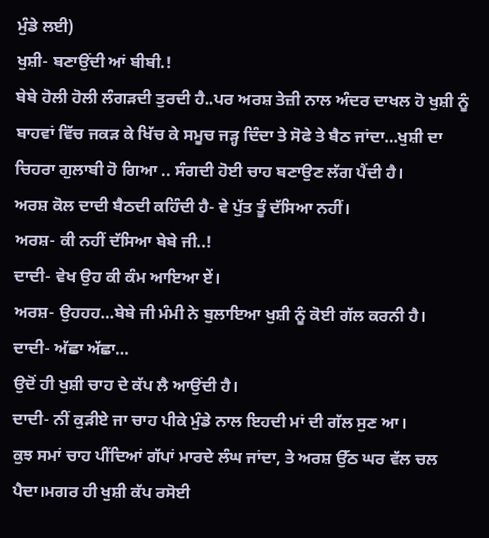ਮੁੰਡੇ ਲਈ)
ਖੁਸ਼ੀ- ਬਣਾਉਂਦੀ ਆਂ ਬੀਬੀ.!
ਬੇਬੇ ਹੋਲੀ ਹੋਲੀ ਲੰਗੜਦੀ ਤੁਰਦੀ ਹੈ..ਪਰ ਅਰਸ਼ ਤੇਜ਼ੀ ਨਾਲ ਅੰਦਰ ਦਾਖਲ ਹੋ ਖੁਸ਼ੀ ਨੂੰ ਬਾਹਵਾਂ ਵਿੱਚ ਜਕੜ ਕੇ ਖਿੱਚ ਕੇ ਸਮੂਚ ਜੜ੍ਹ ਦਿੰਦਾ ਤੇ ਸੋਫੇ ਤੇ ਬੈਠ ਜਾਂਦਾ…ਖੁਸ਼ੀ ਦਾ ਚਿਹਰਾ ਗੁਲਾਬੀ ਹੋ ਗਿਆ .. ਸੰਗਦੀ ਹੋਈ ਚਾਹ ਬਣਾਉਣ ਲੱਗ ਪੈਂਦੀ ਹੈ।
ਅਰਸ਼ ਕੋਲ ਦਾਦੀ ਬੈਠਦੀ ਕਹਿੰਦੀ ਹੈ- ਵੇ ਪੁੱਤ ਤੂੰ ਦੱਸਿਆ ਨਹੀਂ।
ਅਰਸ਼- ਕੀ ਨਹੀਂ ਦੱਸਿਆ ਬੇਬੇ ਜੀ..!
ਦਾਦੀ- ਵੇਖ ਉਹ ਕੀ ਕੰਮ ਆਇਆ ਏਂ।
ਅਰਸ਼- ਉਹਹਹ…ਬੇਬੇ ਜੀ ਮੰਮੀ ਨੇ ਬੁਲਾਇਆ ਖੁਸ਼ੀ ਨੂੰ ਕੋਈ ਗੱਲ ਕਰਨੀ ਹੈ।
ਦਾਦੀ- ਅੱਛਾ ਅੱਛਾ…
ਉਦੋਂ ਹੀ ਖੁਸ਼ੀ ਚਾਹ ਦੇ ਕੱਪ ਲੈ ਆਉਂਦੀ ਹੈ।
ਦਾਦੀ- ਨੀਂ ਕੁੜੀਏ ਜਾ ਚਾਹ ਪੀਕੇ ਮੁੰਡੇ ਨਾਲ ਇਹਦੀ ਮਾਂ ਦੀ ਗੱਲ ਸੁਣ ਆ।
ਕੁਝ ਸਮਾਂ ਚਾਹ ਪੀਂਦਿਆਂ ਗੱਪਾਂ ਮਾਰਦੇ ਲੰਘ ਜਾਂਦਾ, ਤੇ ਅਰਸ਼ ਉੱਠ ਘਰ ਵੱਲ ਚਲ ਪੈਦਾ।ਮਗਰ ਹੀ ਖੁਸ਼ੀ ਕੱਪ ਰਸੋਈ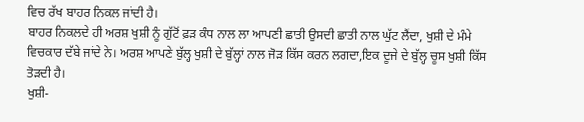ਵਿਚ ਰੱਖ ਬਾਹਰ ਨਿਕਲ ਜਾਂਦੀ ਹੈ।
ਬਾਹਰ ਨਿਕਲਦੇ ਹੀ ਅਰਸ਼ ਖੁਸ਼ੀ ਨੂੰ ਗੁੱਟੋਂ ਫ਼ੜ ਕੰਧ ਨਾਲ ਲਾ ਆਪਣੀ ਛਾਤੀ ਉਸਦੀ ਛਾਤੀ ਨਾਲ ਘੁੱਟ ਲੈਂਦਾ, ਖੁਸ਼ੀ ਦੇ ਮੰਮੇ ਵਿਚਕਾਰ ਦੱਬੇ ਜਾਂਦੇ ਨੇ। ਅਰਸ਼ ਆਪਣੇ ਬੁੱਲ੍ਹ ਖੁਸ਼ੀ ਦੇ ਬੁੱਲ੍ਹਾਂ ਨਾਲ ਜੋੜ ਕਿੱਸ ਕਰਨ ਲਗਦਾ,ਇਕ ਦੂਜੇ ਦੇ ਬੁੱਲ੍ਹ ਚੂਸ ਖੁਸ਼ੀ ਕਿੱਸ ਤੋੜਦੀ ਹੈ।
ਖੁਸ਼ੀ-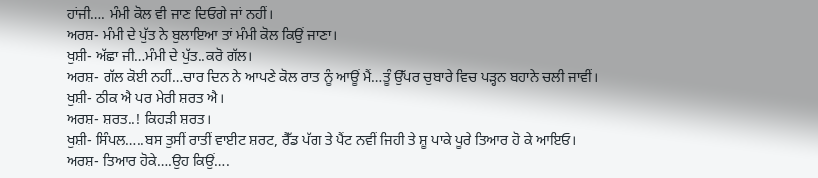ਹਾਂਜੀ…. ਮੰਮੀ ਕੋਲ ਵੀ ਜਾਣ ਦਿਓਗੇ ਜਾਂ ਨਹੀਂ।
ਅਰਸ਼- ਮੰਮੀ ਦੇ ਪੁੱਤ ਨੇ ਬੁਲਾਇਆ ਤਾਂ ਮੰਮੀ ਕੋਲ ਕਿਉਂ ਜਾਣਾ।
ਖੁਸ਼ੀ- ਅੱਛਾ ਜੀ…ਮੰਮੀ ਦੇ ਪੁੱਤ..ਕਰੋ ਗੱਲ।
ਅਰਸ਼- ਗੱਲ ਕੋਈ ਨਹੀਂ…ਚਾਰ ਦਿਨ ਨੇ ਆਪਣੇ ਕੋਲ ਰਾਤ ਨੂੰ ਆਊਂ ਮੈਂ…ਤੂੰ ਉੱਪਰ ਚੁਬਾਰੇ ਵਿਚ ਪੜ੍ਹਨ ਬਹਾਨੇ ਚਲੀ ਜਾਵੀਂ।
ਖੁਸ਼ੀ- ਠੀਕ ਐ ਪਰ ਮੇਰੀ ਸ਼ਰਤ ਐ।
ਅਰਸ਼- ਸ਼ਰਤ..! ਕਿਹੜੀ ਸ਼ਰਤ।
ਖੁਸ਼ੀ- ਸਿੰਪਲ…..ਬਸ ਤੁਸੀਂ ਰਾਤੀਂ ਵਾਈਟ ਸ਼ਰਟ, ਰੈੱਡ ਪੱਗ ਤੇ ਪੈਂਟ ਨਵੀਂ ਜਿਹੀ ਤੇ ਸ਼ੂ ਪਾਕੇ ਪੂਰੇ ਤਿਆਰ ਹੋ ਕੇ ਆਇਓ।
ਅਰਸ਼- ਤਿਆਰ ਹੋਕੇ….ਉਹ ਕਿਉਂ….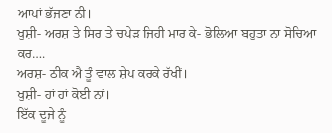ਆਪਾਂ ਭੱਜਣਾ ਨੀ।
ਖੁਸ਼ੀ- ਅਰਸ਼ ਤੇ ਸਿਰ ਤੇ ਚਪੇੜ ਜਿਹੀ ਮਾਰ ਕੇ- ਭੋਲਿਆ ਬਹੁਤਾ ਨਾ ਸੋਚਿਆ ਕਰ….
ਅਰਸ਼- ਠੀਕ ਐ ਤੂੰ ਵਾਲ ਸ਼ੇਪ ਕਰਕੇ ਰੱਖੀਂ।
ਖੁਸ਼ੀ- ਹਾਂ ਹਾਂ ਕੋਈ ਨਾਂ।
ਇੱਕ ਦੂਜੇ ਨੂੰ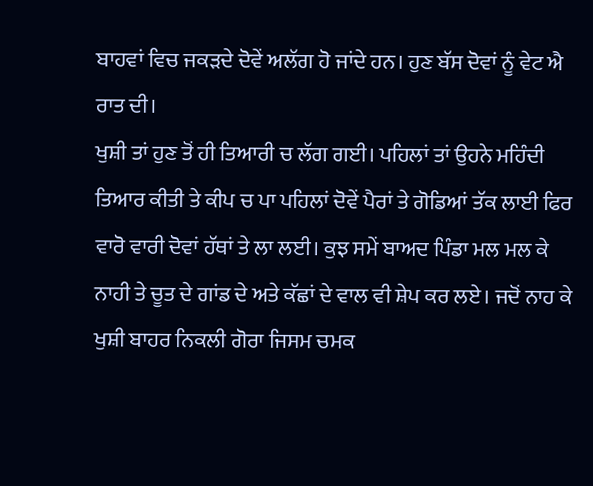ਬਾਹਵਾਂ ਵਿਚ ਜਕੜਦੇ ਦੋਵੇਂ ਅਲੱਗ ਹੋ ਜਾਂਦੇ ਹਨ। ਹੁਣ ਬੱਸ ਦੋਵਾਂ ਨੂੰ ਵੇਟ ਐ ਰਾਤ ਦੀ।
ਖੁਸ਼ੀ ਤਾਂ ਹੁਣ ਤੋਂ ਹੀ ਤਿਆਰੀ ਚ ਲੱਗ ਗਈ। ਪਹਿਲਾਂ ਤਾਂ ਉਹਨੇ ਮਹਿੰਦੀ ਤਿਆਰ ਕੀਤੀ ਤੇ ਕੀਪ ਚ ਪਾ ਪਹਿਲਾਂ ਦੋਵੇਂ ਪੈਰਾਂ ਤੇ ਗੋਡਿਆਂ ਤੱਕ ਲਾਈ ਫਿਰ ਵਾਰੋ ਵਾਰੀ ਦੋਵਾਂ ਹੱਥਾਂ ਤੇ ਲਾ ਲਈ। ਕੁਝ ਸਮੇਂ ਬਾਅਦ ਪਿੰਡਾ ਮਲ ਮਲ ਕੇ ਨਾਹੀ ਤੇ ਚੂਤ ਦੇ ਗਾਂਡ ਦੇ ਅਤੇ ਕੱਛਾਂ ਦੇ ਵਾਲ ਵੀ ਸ਼ੇਪ ਕਰ ਲਏ। ਜਦੋਂ ਨਾਹ ਕੇ ਖੁਸ਼ੀ ਬਾਹਰ ਨਿਕਲੀ ਗੋਰਾ ਜਿਸਮ ਚਮਕ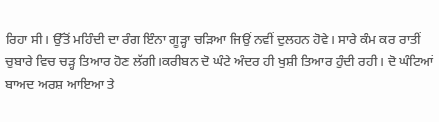ਰਿਹਾ ਸੀ। ਉੱਤੋਂ ਮਹਿੰਦੀ ਦਾ ਰੰਗ ਇੰਨਾ ਗੂੜ੍ਹਾ ਚੜਿਆ ਜਿਉਂ ਨਵੀਂ ਦੁਲਹਨ ਹੋਵੇ। ਸਾਰੇ ਕੰਮ ਕਰ ਰਾਤੀਂ ਚੁਬਾਰੇ ਵਿਚ ਚੜ੍ਹ ਤਿਆਰ ਹੋਣ ਲੱਗੀ।ਕਰੀਬਨ ਦੋ ਘੰਟੇ ਅੰਦਰ ਹੀ ਖੁਸ਼ੀ ਤਿਆਰ ਹੁੰਦੀ ਰਹੀ। ਦੋ ਘੰਟਿਆਂ ਬਾਅਦ ਅਰਸ਼ ਆਇਆ ਤੇ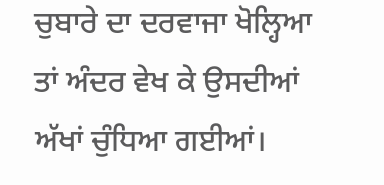ਚੁਬਾਰੇ ਦਾ ਦਰਵਾਜਾ ਖੋਲ੍ਹਿਆ ਤਾਂ ਅੰਦਰ ਵੇਖ ਕੇ ਉਸਦੀਆਂ ਅੱਖਾਂ ਚੁੰਧਿਆ ਗਈਆਂ।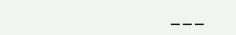___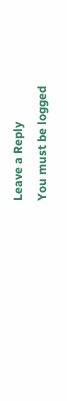Leave a Reply
You must be logged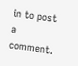in to post a comment.